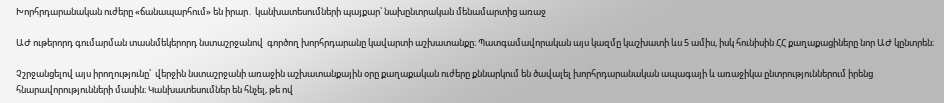Խորհրդարանական ուժերը «ճանապարհում» են իրար․ կանխատեսումների պայքար՝ նախընտրական մենամարտից առաջ

ԱԺ ութերորդ գումարման տասնմեկերորդ նստաշրջանով  գործող խորհրդարանը կավարտի աշխատանքը։ Պատգամավորական այս կազմը կաշխատի ևս 5 ամիս, իսկ հունիսին ՀՀ քաղաքացիները նոր ԱԺ կընտրեն։

Չշրջանցելով այս իրողությունը՝  վերջին նստաշրջանի առաջին աշխատանքային օրը քաղաքական ուժերը քննարկում են ծավալել խորհրդարանական ապագայի և առաջիկա ընտրություններում իրենց հնարավորությունների մասին։ Կանխատեսումներ են հնչել, թե ով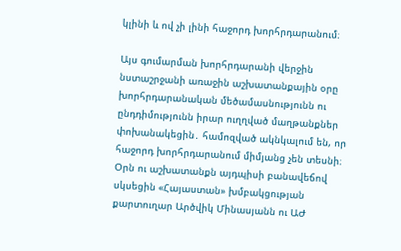կլինի և ով չի լինի հաջորդ խորհրդարանում։

Այս գումարման խորհրդարանի վերջին նստաշրջանի առաջին աշխատանքային օրը խորհրդարանական մեծամասնությունն ու ընդդիմությունն իրար ուղղված մաղթանքներ փոխանակեցին․ համոզված ակնկալում են, որ հաջորդ խորհրդարանում միմյանց չեն տեսնի։ Օրն ու աշխատանքն այդպիսի բանավեճով սկսեցին «Հայաստան» խմբակցության քարտուղար Արծվիկ Մինասյանն ու ԱԺ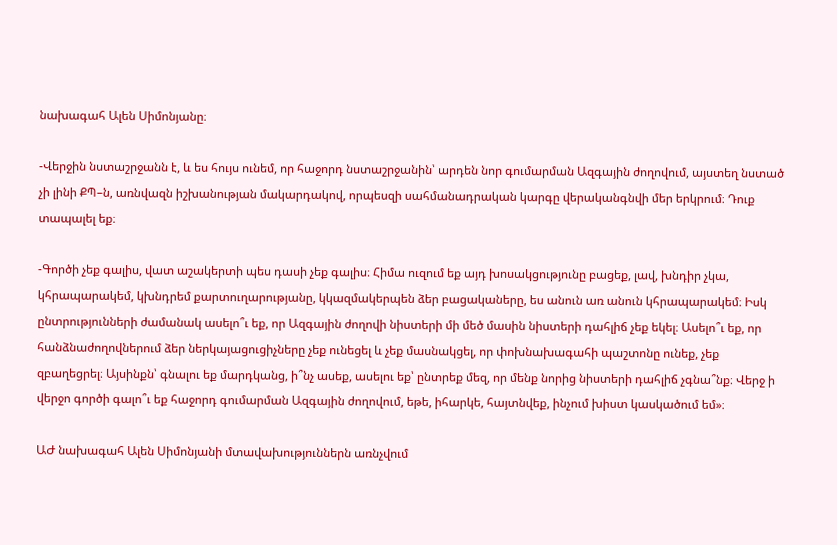նախագահ Ալեն Սիմոնյանը։

-Վերջին նստաշրջանն է, և ես հույս ունեմ, որ հաջորդ նստաշրջանին՝ արդեն նոր գումարման Ազգային ժողովում, այստեղ նստած չի լինի ՔՊ–ն, առնվազն իշխանության մակարդակով, որպեսզի սահմանադրական կարգը վերականգնվի մեր երկրում։ Դուք տապալել եք։

-Գործի չեք գալիս, վատ աշակերտի պես դասի չեք գալիս։ Հիմա ուզում եք այդ խոսակցությունը բացեք, լավ, խնդիր չկա, կհրապարակեմ, կխնդրեմ քարտուղարությանը, կկազմակերպեն ձեր բացակաները, ես անուն առ անուն կհրապարակեմ։ Իսկ ընտրությունների ժամանակ ասելո՞ւ եք, որ Ազգային ժողովի նիստերի մի մեծ մասին նիստերի դահլիճ չեք եկել։ Ասելո՞ւ եք, որ հանձնաժողովներում ձեր ներկայացուցիչները չեք ունեցել և չեք մասնակցել, որ փոխնախագահի պաշտոնը ունեք, չեք զբաղեցրել։ Այսինքն՝ գնալու եք մարդկանց, ի՞նչ ասեք, ասելու եք՝ ընտրեք մեզ, որ մենք նորից նիստերի դահլիճ չգնա՞նք։ Վերջ ի վերջո գործի գալո՞ւ եք հաջորդ գումարման Ազգային ժողովում, եթե, իհարկե, հայտնվեք, ինչում խիստ կասկածում եմ»։

ԱԺ նախագահ Ալեն Սիմոնյանի մտավախություններն առնչվում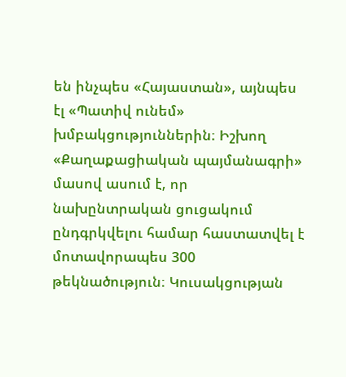են ինչպես «Հայաստան», այնպես էլ «Պատիվ ունեմ» խմբակցություններին։ Իշխող «Քաղաքացիական պայմանագրի» մասով ասում է, որ նախընտրական ցուցակում ընդգրկվելու համար հաստատվել է մոտավորապես 300 թեկնածություն։ Կուսակցության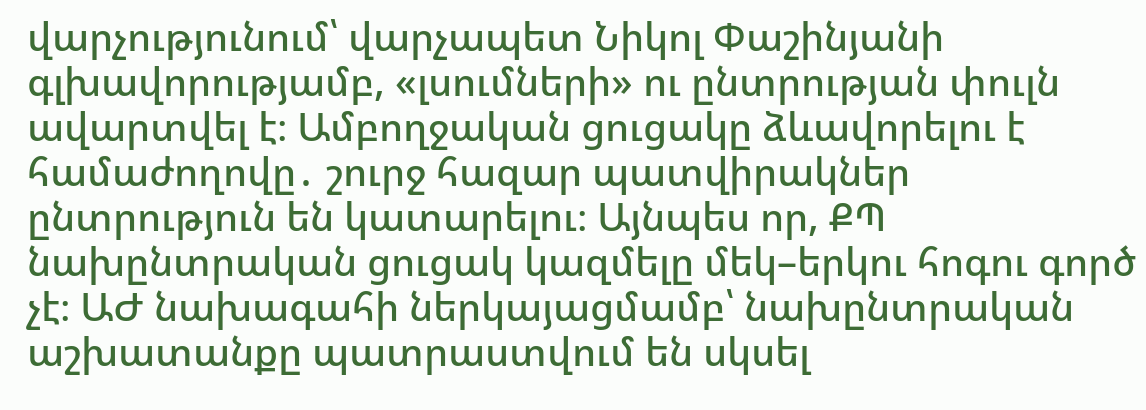վարչությունում՝ վարչապետ Նիկոլ Փաշինյանի գլխավորությամբ, «լսումների» ու ընտրության փուլն ավարտվել է։ Ամբողջական ցուցակը ձևավորելու է համաժողովը․ շուրջ հազար պատվիրակներ ընտրություն են կատարելու։ Այնպես որ, ՔՊ նախընտրական ցուցակ կազմելը մեկ–երկու հոգու գործ չէ։ ԱԺ նախագահի ներկայացմամբ՝ նախընտրական աշխատանքը պատրաստվում են սկսել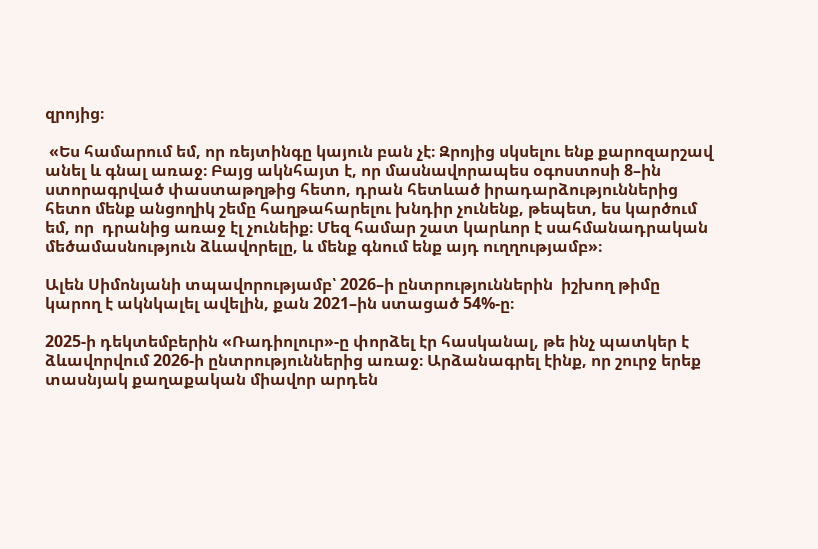զրոյից։

 «Ես համարում եմ, որ ռեյտինգը կայուն բան չէ։ Զրոյից սկսելու ենք քարոզարշավ անել և գնալ առաջ։ Բայց ակնհայտ է, որ մասնավորապես օգոստոսի 8–ին ստորագրված փաստաթղթից հետո, դրան հետևած իրադարձություններից հետո մենք անցողիկ շեմը հաղթահարելու խնդիր չունենք, թեպետ, ես կարծում եմ, որ  դրանից առաջ էլ չունեիք։ Մեզ համար շատ կարևոր է սահմանադրական մեծամասնություն ձևավորելը, և մենք գնում ենք այդ ուղղությամբ»։

Ալեն Սիմոնյանի տպավորությամբ՝ 2026–ի ընտրություններին  իշխող թիմը կարող է ակնկալել ավելին, քան 2021–ին ստացած 54%-ը։

2025-ի դեկտեմբերին «Ռադիոլուր»-ը փորձել էր հասկանալ, թե ինչ պատկեր է ձևավորվում 2026-ի ընտրություններից առաջ։ Արձանագրել էինք, որ շուրջ երեք տասնյակ քաղաքական միավոր արդեն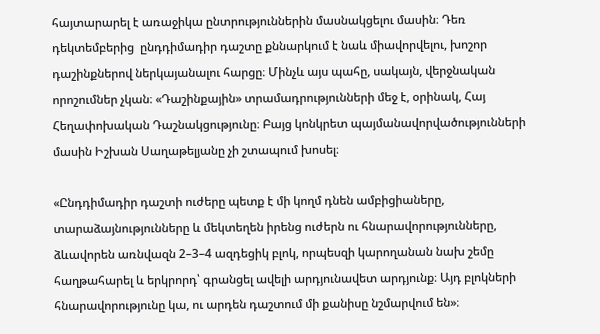հայտարարել է առաջիկա ընտրություններին մասնակցելու մասին։ Դեռ դեկտեմբերից  ընդդիմադիր դաշտը քննարկում է նաև միավորվելու, խոշոր դաշինքներով ներկայանալու հարցը։ Մինչև այս պահը, սակայն, վերջնական որոշումներ չկան։ «Դաշինքային» տրամադրությունների մեջ է, օրինակ, Հայ Հեղափոխական Դաշնակցությունը։ Բայց կոնկրետ պայմանավորվածությունների մասին Իշխան Սաղաթելյանը չի շտապում խոսել։

«Ընդդիմադիր դաշտի ուժերը պետք է մի կողմ դնեն ամբիցիաները, տարաձայնությունները և մեկտեղեն իրենց ուժերն ու հնարավորությունները, ձևավորեն առնվազն 2–3–4 ազդեցիկ բլոկ, որպեսզի կարողանան նախ շեմը հաղթահարել և երկրորդ՝ գրանցել ավելի արդյունավետ արդյունք։ Այդ բլոկների հնարավորությունը կա, ու արդեն դաշտում մի քանիսը նշմարվում են»։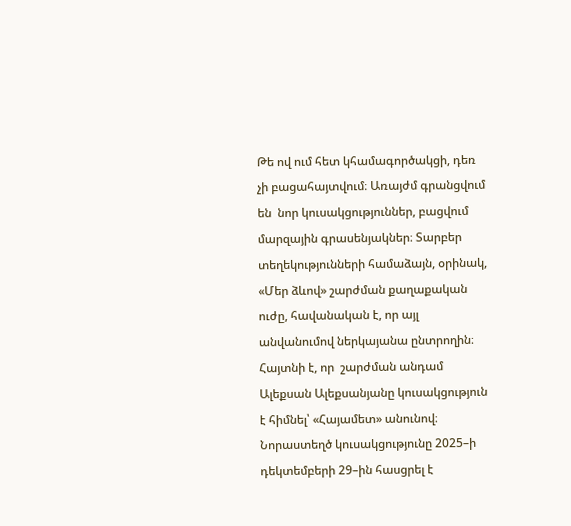Թե ով ում հետ կհամագործակցի, դեռ չի բացահայտվում։ Առայժմ գրանցվում են  նոր կուսակցություններ, բացվում մարզային գրասենյակներ։ Տարբեր տեղեկությունների համաձայն, օրինակ, «Մեր ձևով» շարժման քաղաքական ուժը, հավանական է, որ այլ անվանումով ներկայանա ընտրողին։ Հայտնի է, որ  շարժման անդամ Ալեքսան Ալեքսանյանը կուսակցություն է հիմնել՝ «Հայամետ» անունով։ Նորաստեղծ կուսակցությունը 2025–ի դեկտեմբերի 29–ին հասցրել է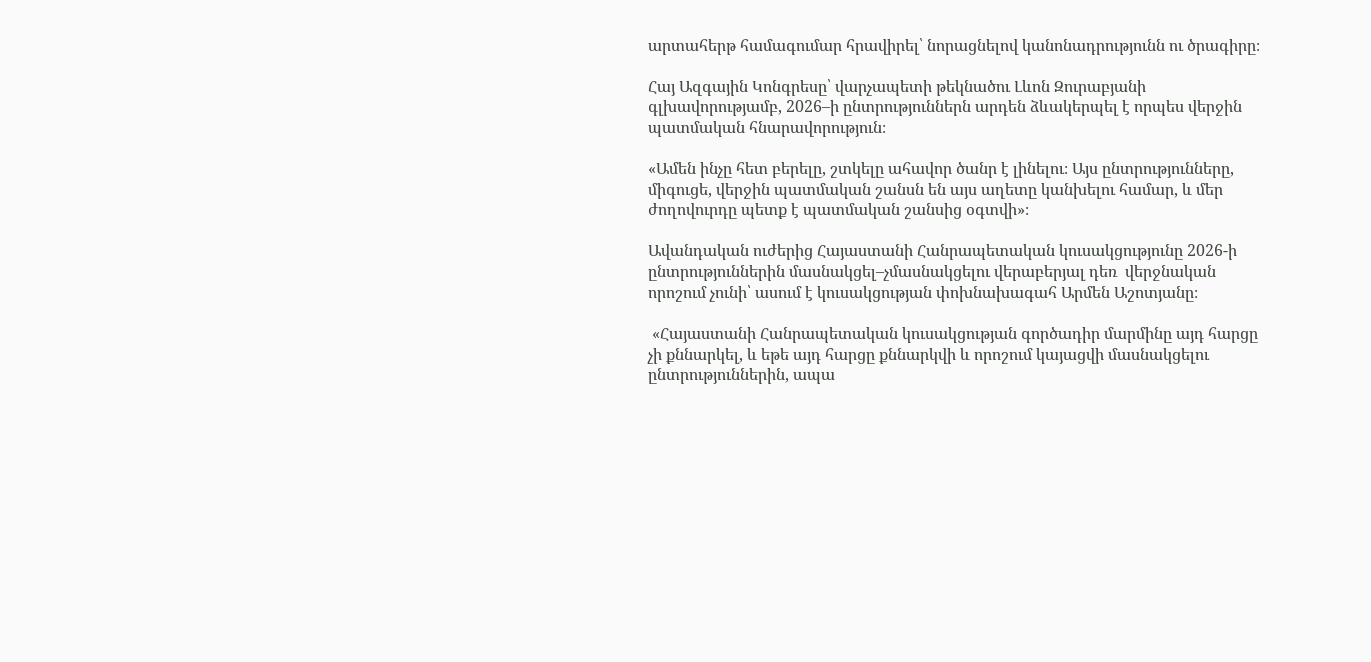արտահերթ համագումար հրավիրել՝ նորացնելով կանոնադրությունն ու ծրագիրը։

Հայ Ազգային Կոնգրեսը՝ վարչապետի թեկնածու Լևոն Զուրաբյանի գլխավորությամբ, 2026–ի ընտրություններն արդեն ձևակերպել է որպես վերջին պատմական հնարավորություն։

«Ամեն ինչը հետ բերելը, շտկելը ահավոր ծանր է լինելու։ Այս ընտրությունները, միգուցե, վերջին պատմական շանսն են այս աղետը կանխելու համար, և մեր ժողովուրդը պետք է պատմական շանսից օգտվի»։

Ավանդական ուժերից Հայաստանի Հանրապետական կուսակցությունը 2026-ի ընտրություններին մասնակցել–չմասնակցելու վերաբերյալ դեռ  վերջնական որոշում չունի՝ ասում է կուսակցության փոխնախագահ Արմեն Աշոտյանը։

 «Հայաստանի Հանրապետական կուսակցության գործադիր մարմինը այդ հարցը չի քննարկել, և եթե այդ հարցը քննարկվի և որոշում կայացվի մասնակցելու ընտրություններին, ապա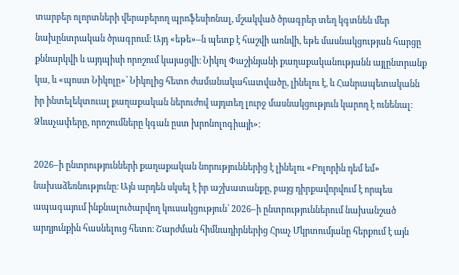տարբեր ոլորտների վերաբերող պրոֆեսիոնալ, մշակված ծրագրեր տեղ կգտնեն մեր նախընտրական ծրագրում։ Այդ «եթե»–ն պետք է հաշվի առնվի, եթե մասնակցության հարցը քննարկվի և այդպիսի որոշում կայացվի։ Նիկոլ Փաշինյանի քաղաքականությանն այլընտրանք կա, և «պոստ Նիկոլը»՝ Նիկոլից հետո ժամանակահատվածը, լինելու է, և Հանրապետականն իր ինտելեկտուալ քաղաքական ներուժով այդտեղ լուրջ մասնակցություն կարող է ունենալ։ Ձևաչափերը, որոշումները կգան ըստ խրոնոլոգիայի»։

2026–ի ընտրությունների քաղաքական նորություններից է լինելու «Բոլորին դեմ եմ» նախաձեռնությունը։ Այն արդեն սկսել է իր աշխատանքը, բայց դիրքավորվում է որպես ապագայում ինքնալուծարվող կուսակցություն՝ 2026–ի ընտրություններում նախանշած արդյունքին հասնելուց հետո։ Շարժման հիմնադիրներից Հրաչ Մկրտումյանը հերքում է այն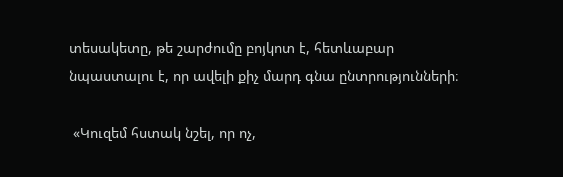տեսակետը, թե շարժումը բոյկոտ է, հետևաբար նպաստալու է, որ ավելի քիչ մարդ գնա ընտրությունների։

 «Կուզեմ հստակ նշել, որ ոչ,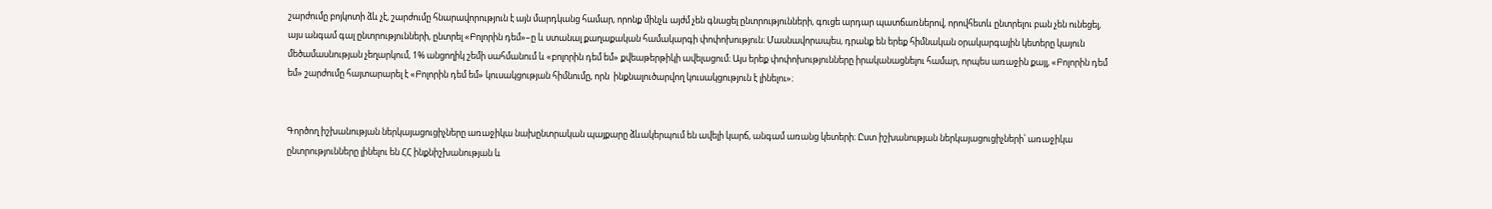շարժումը բոյկոտի ձև չէ, շարժումը հնարավորություն է այն մարդկանց համար, որոնք մինչև այժմ չեն գնացել ընտրությունների, գուցե արդար պատճառներով, որովհետև ընտրելու բան չեն ունեցել, այս անգամ գալ ընտրությունների, ընտրել «Բոլորին դեմ»–ը և ստանալ քաղաքական համակարգի փոփոխություն։ Մասնավորապես, դրանք են երեք հիմնական օրակարգային կետերը կայուն մեծամասնության չեղարկում, 1% անցողիկ շեմի սահմանում և «բոլորին դեմ եմ» քվեաթերթիկի ավելացում։ Այս երեք փոփոխությունները իրականացնելու համար, որպես առաջին քայլ, «Բոլորին դեմ եմ» շարժումը հայտարարել է «Բոլորին դեմ եմ» կուսակցության հիմնումը, որն  ինքնալուծարվող կուսակցություն է լինելու»։


Գործող իշխանության ներկայացուցիչները առաջիկա նախընտրական պայքարը ձևակերպում են ավելի կարճ, անգամ առանց կետերի։ Ըստ իշխանության ներկայացուցիչների՝ առաջիկա ընտրությունները լինելու են ՀՀ ինքնիշխանության և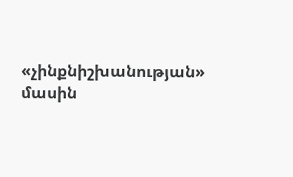«չինքնիշխանության» մասին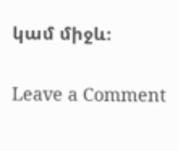կամ միջև։

Leave a Comment